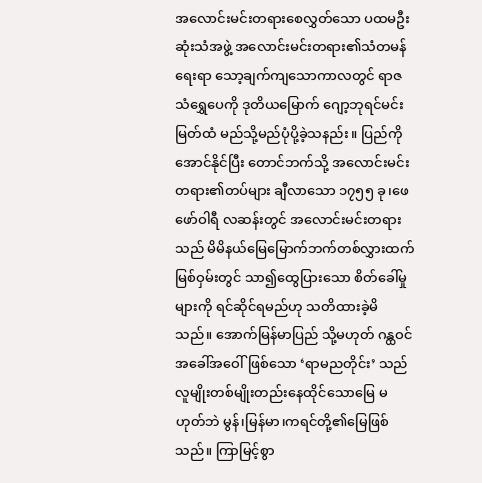အလောင်းမင်းတရားစေလွှတ်သော ပထမဦးဆုံးသံအဖွဲ့ အလောင်းမင်းတရား၏သံတမန်ရေးရာ သော့ချက်ကျသောကာလတွင် ရာဇသံရွှေပေကို ဒုတိယမြောက် ဂျော့ဘုရင်မင်းမြတ်ထံ မည်သို့မည်ပုံပို့ခဲ့သနည်း။ ပြည်ကိုအောင်နိုင်ပြီး တောင်ဘက်သို့ အလောင်းမင်းတရား၏တပ်များ ချီလာသော ၁၇၅၅ ခု၊ဖေဖော်ဝါရီ လဆန်းတွင် အလောင်းမင်းတရားသည် မိမိနယ်မြေမြောက်ဘက်တစ်လွှားထက် မြစ်ဝှမ်းတွင် သာ၍ထွေပြားသော စိတ်ခေါ်မှုများကို ရင်ဆိုင်ရမည်ဟု သတိထားခဲ့မိသည်။ အောက်မြန်မာပြည် သို့မဟုတ် ဂန္ထဝင်အခေါ်အဝေါ်ဖြစ်သော ‘ရာမညတိုင်း’ သည် လူမျိုးတစ်မျိုးတည်းနေထိုင်သောမြေ မဟုတ်ဘဲ မွန်၊မြန်မာ၊ကရင်တို့၏မြေဖြစ်သည်။ ကြာမြင့်စွာ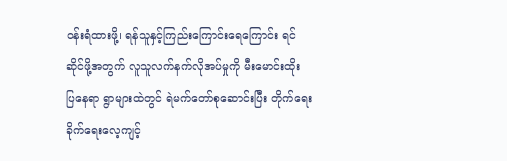ဝန်းရံထားဖို့၊ ရန်သူနှင့်ကြည်းကြောင်းရေကြောင်း ရင်ဆိုင်ဖို့အတွက် လူသူလက်နက်လိုအပ်မှုကို မီးမောင်းထိုး ပြနေရာ ရွာများထဲတွင် ရဲမက်တော်စုဆောင်းပြီး တိုက်ရေးခိုက်ရေးလေ့ကျင့်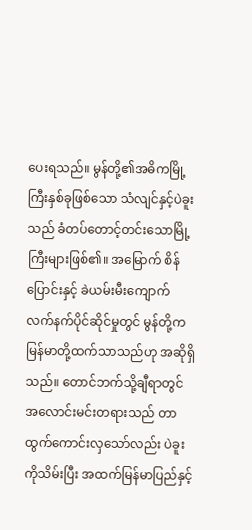ပေးရသည်။ မွန်တို့၏အဓိကမြို့ကြီးနှစ်ခုဖြစ်သော သံလျင်နှင့်ပဲခူးသည် ခံတပ်တောင့်တင်းသောမြို့ကြီးများဖြစ်၏။ အမြောက် စိန်ပြောင်းနှင့် ခဲယမ်းမီးကျောက် လက်နက်ပိုင်ဆိုင်မှုတွင် မွန်တို့က မြန်မာတို့ထက်သာသည်ဟု အဆိုရှိသည်။ တောင်ဘက်သို့ချီရာတွင် အလောင်းမင်းတရားသည် တာထွက်ကောင်းလှသော်လည်း ပဲခူးကိုသိမ်းပြီး အထက်မြန်မာပြည်နှင့်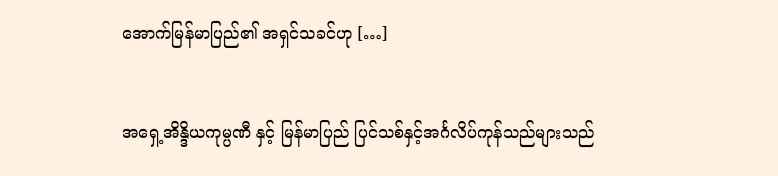အောက်မြန်မာပြည်၏ အရှင်သခင်ဟု […]


အရှေ့အိန္ဒိယကုမ္ပဏီ နှင့် မြန်မာပြည် ပြင်သစ်နှင့်အင်္ဂလိပ်ကုန်သည်များသည်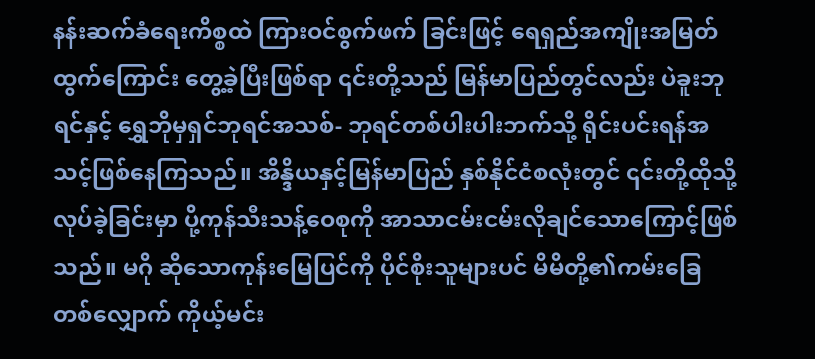နန်းဆက်ခံရေးကိစ္စထဲ ကြားဝင်စွက်ဖက် ခြင်းဖြင့် ရေရှည်အကျိုးအမြတ်ထွက်ကြောင်း တွေ့ခဲ့ပြီးဖြစ်ရာ ၎င်းတို့သည် မြန်မာပြည်တွင်လည်း ပဲခူးဘုရင်နှင့် ရွှေဘိုမှရှင်ဘုရင်အသစ်- ဘုရင်တစ်ပါးပါးဘက်သို့ ရိုင်းပင်းရန်အသင့်ဖြစ်နေကြသည်။ အိန္ဒိယနှင့်မြန်မာပြည် နှစ်နိုင်ငံစလုံးတွင် ၎င်းတို့ထိုသို့လုပ်ခဲ့ခြင်းမှာ ပို့ကုန်သီးသန့်ဝေစုကို အာသာငမ်းငမ်းလိုချင်သောကြောင့်ဖြစ်သည်။ မဂို ဆိုသောကုန်းမြေပြင်ကို ပိုင်စိုးသူများပင် မိမိတို့၏ကမ်းခြေတစ်လျှောက် ကိုယ့်မင်း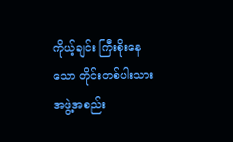ကိုယ့်ချင်း ကြီးစိုးနေသော တိုင်းတစ်ပါးသား အဖွဲ့အစည်း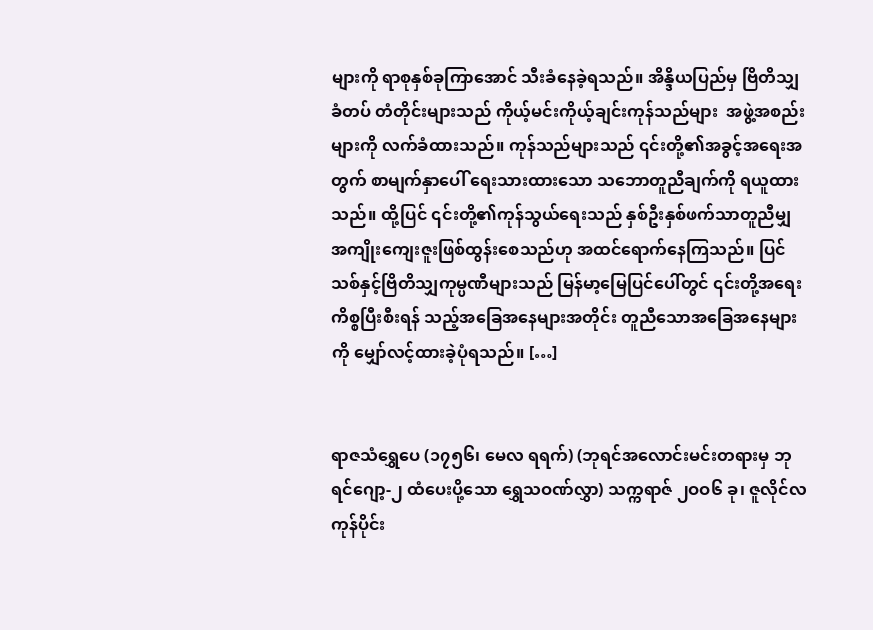များကို ရာစုနှစ်ခုကြာအောင် သီးခံနေခဲ့ရသည်။ အိန္ဒိယပြည်မှ ဗြိတိသျှခံတပ် တံတိုင်းများသည် ကိုယ့်မင်းကိုယ့်ချင်းကုန်သည်များ  အဖွဲ့အစည်းများကို လက်ခံထားသည်။ ကုန်သည်များသည် ၎င်းတို့၏အခွင့်အရေးအတွက် စာမျက်နှာပေါ် ရေးသားထားသော သဘောတူညီချက်ကို ရယူထားသည်။ ထို့ပြင် ၎င်းတို့၏ကုန်သွယ်ရေးသည် နှစ်ဦးနှစ်ဖက်သာတူညီမျှ အကျိုးကျေးဇူးဖြစ်ထွန်းစေသည်ဟု အထင်ရောက်နေကြသည်။ ပြင်သစ်နှင့်ဗြိတိသျှကုမ္ပဏီများသည် မြန်မာ့မြေပြင်ပေါ်တွင် ၎င်းတို့အရေးကိစ္စပြီးစီးရန် သည့်အခြေအနေများအတိုင်း တူညီသောအခြေအနေများကို မျှော်လင့်ထားခဲ့ပုံရသည်။ […]


ရာဇသံရွှေပေ (၁၇၅၆၊ မေလ ရရက်) (ဘုရင်အလောင်းမင်းတရားမှ ဘုရင်ဂျော့-၂ ထံပေးပို့သော ရွှေသဝဏ်လွှာ) သက္ကရာဇ် ၂ဝဝ၆ ခု၊ ဇူလိုင်လကုန်ပိုင်း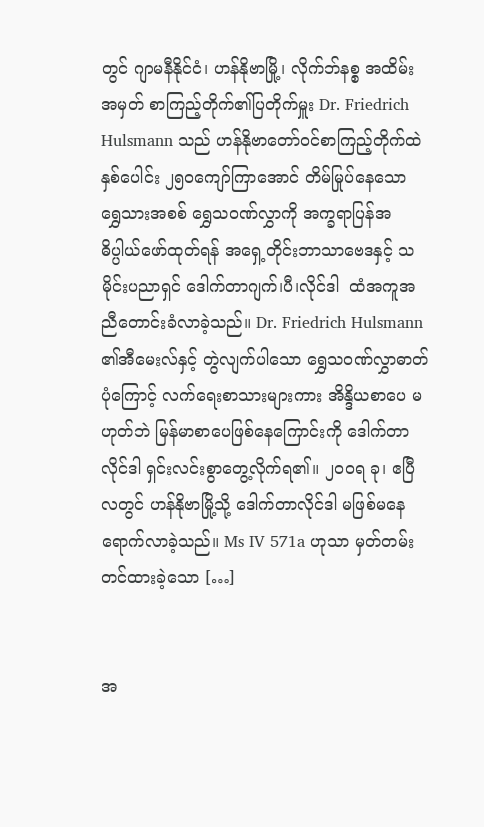တွင် ဂျာမနီနိုင်ငံ၊ ဟန်နိုဗာမြို့၊ လိုက်ဘ်နစ္စ အထိမ်းအမှတ် စာကြည့်တိုက်၏ပြတိုက်မှူး Dr. Friedrich Hulsmann သည် ဟန်နိုဗာတော်ဝင်စာကြည့်တိုက်ထဲ နှစ်ပေါင်း ၂၅ဝကျော်ကြာအောင် တိမ်မြုပ်နေသော ရွှေသားအစစ် ရွှေသဝဏ်လွှာကို အက္ခရာပြန်အဓိပ္ပါယ်ဖော်ထုတ်ရန် အရှေ့တိုင်းဘာသာဗေဒနှင့် သမိုင်းပညာရှင် ဒေါက်တာဂျက်၊ပီ၊လိုင်ဒါ  ထံအကူအညီတောင်းခံလာခဲ့သည်။ Dr. Friedrich Hulsmann ၏အီမေးလ်နှင့် တွဲလျက်ပါသော ရွှေသဝဏ်လွှာဓာတ်ပုံကြောင့် လက်ရေးစာသားများကား အိန္ဒိယစာပေ မဟုတ်ဘဲ မြန်မာစာပေဖြစ်နေကြောင်းကို ဒေါက်တာလိုင်ဒါ ရှင်းလင်းစွာတွေ့လိုက်ရ၏။ ၂ဝဝရ ခု၊ ဧပြီလတွင် ဟန်နိုဗာမြို့သို့ ဒေါက်တာလိုင်ဒါ မဖြစ်မနေရောက်လာခဲ့သည်။ Ms IV 571a ဟုသာ မှတ်တမ်းတင်ထားခဲ့သော […]


အ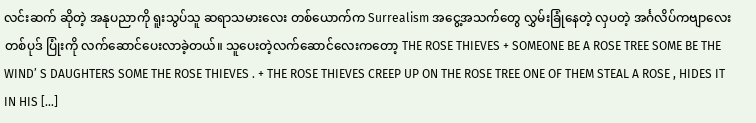လင်းဆက် ဆိုတဲ့ အနုပညာကို ရူးသွပ်သူ ဆရာသမားလေး တစ်ယောက်က Surrealism အငွေ့အသက်တွေ လွှမ်းခြုံနေတဲ့ လှပတဲ့ အင်္ဂလိပ်ကဗျာလေးတစ်ပုဒ် ပြုံးကို လက်ဆောင်ပေးလာခဲ့တယ်။ သူပေးတဲ့လက်ဆောင်လေးကတော့ THE ROSE THIEVES + SOMEONE BE A ROSE TREE SOME BE THE WIND’ S DAUGHTERS SOME THE ROSE THIEVES . + THE ROSE THIEVES CREEP UP ON THE ROSE TREE ONE OF THEM STEAL A ROSE , HIDES IT IN HIS […]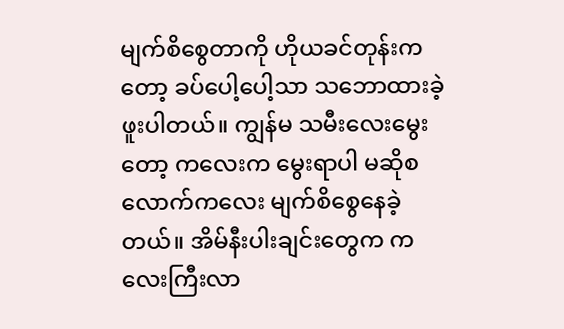မျက်စိစွေတာကို ဟိုယခင်တုန်းကတော့ ခပ်ပေါ့ပေါ့သာ သဘောထားခဲ့ဖူးပါတယ်။ ကျွန်မ သမီးလေးမွေးတော့ ကလေးက မွေးရာပါ မဆိုစလောက်ကလေး မျက်စိစွေနေခဲ့တယ်။ အိမ်နီးပါးချင်းတွေက ကလေးကြီးလာ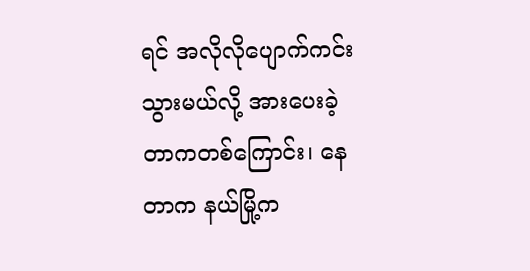ရင် အလိုလိုပျောက်ကင်းသွားမယ်လို့ အားပေးခဲ့တာကတစ်ကြောင်း၊ နေတာက နယ်မြို့က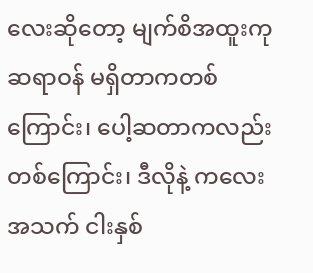လေးဆိုတော့ မျက်စိအထူးကုဆရာဝန် မရှိတာကတစ်ကြောင်း၊ ပေါ့ဆတာကလည်းတစ်ကြောင်း၊ ဒီလိုနဲ့ ကလေး အသက် ငါးနှစ်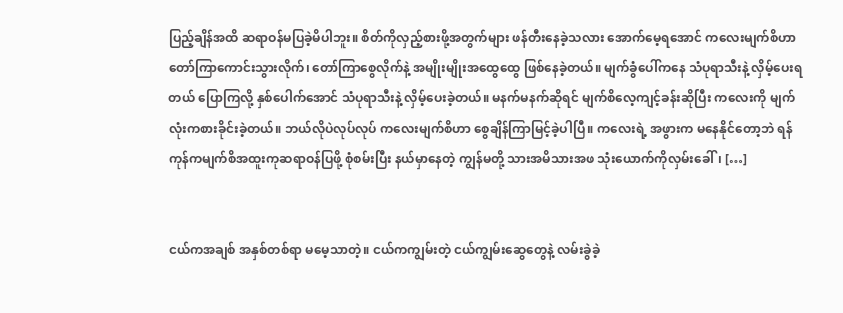ပြည့်ချိန်အထိ ဆရာဝန်မပြခဲ့မိပါဘူး။ စိတ်ကိုလှည့်စားဖို့အတွက်များ ဖန်တီးနေခဲ့သလား အောက်မေ့ရအောင် ကလေးမျက်စိဟာ တော်ကြာကောင်းသွားလိုက်၊ တော်ကြာစွေလိုက်နဲ့ အမျိုးမျိုးအထွေထွေ ဖြစ်နေခဲ့တယ်။ မျက်ခွံပေါ်ကနေ သံပုရာသီးနဲ့ လှိမ့်ပေးရတယ် ပြောကြလို့ နှစ်ပေါက်အောင် သံပုရာသီးနဲ့ လှိမ့်ပေးခဲ့တယ်။ မနက်မနက်ဆိုရင် မျက်စိလေ့ကျင့်ခန်းဆိုပြီး ကလေးကို မျက်လုံးကစားခိုင်းခဲ့တယ်။ ဘယ်လိုပဲလုပ်လုပ် ကလေးမျက်စိဟာ စွေချိန်ကြာမြင့်ခဲ့ပါပြီ။ ကလေးရဲ့ အဖွားက မနေနိုင်တော့ဘဲ ရန်ကုန်ကမျက်စိအထူးကုဆရာဝန်ပြဖို့ စုံစမ်းပြီး နယ်မှာနေတဲ့ ကျွန်မတို့ သားအမိသားအဖ သုံးယောက်ကိုလှမ်းခေါ်၊ […]


ငယ်ကအချစ် အနှစ်တစ်ရာ မမေ့သာတဲ့။ ငယ်ကကျွမ်းတဲ့ ငယ်ကျွမ်းဆွေတွေနဲ့ လမ်းခွဲခဲ့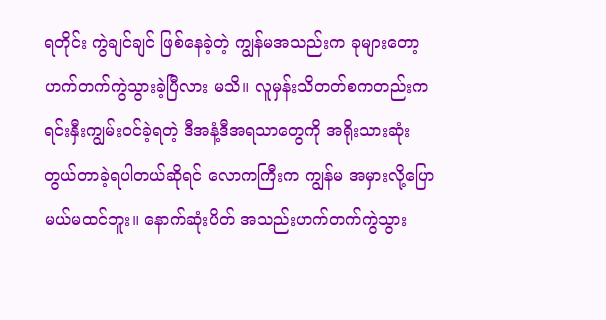ရတိုင်း ကွဲချင်ချင် ဖြစ်နေခဲ့တဲ့ ကျွန်မအသည်းက ခုများတော့ ဟက်တက်ကွဲသွားခဲ့ပြီလား မသိ။ လူမှန်းသိတတ်စကတည်းက ရင်းနှီးကျွမ်းဝင်ခဲ့ရတဲ့ ဒီအနံ့ဒီအရသာတွေကို အရိုးသားဆုံး တွယ်တာခဲ့ရပါတယ်ဆိုရင် လောကကြီးက ကျွန်မ အမှားလို့ပြောမယ်မထင်ဘူး။ နောက်ဆုံးပိတ် အသည်းဟက်တက်ကွဲသွား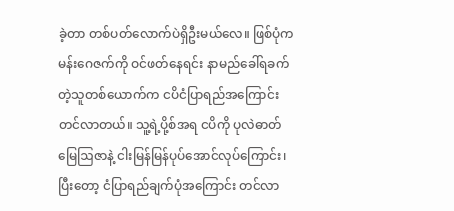ခဲ့တာ တစ်ပတ်လောက်ပဲရှိဦးမယ်လေ။ ဖြစ်ပုံက မန်းဂေဇက်ကို ဝင်ဖတ်နေရင်း နာမည်ခေါ်ရခက်တဲ့သူတစ်ယောက်က ငပိငံပြာရည်အကြောင်း တင်လာတယ်။ သူ့ရဲ့ပို့စ်အရ ငပိကို ပုလဲဓာတ်မြေဩဇာနဲ့ ငါးမြန်မြန်ပုပ်အောင်လုပ်ကြောင်း၊ ပြီးတော့ ငံပြာရည်ချက်ပုံအကြောင်း တင်လာ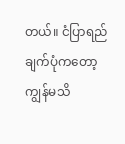တယ်။ ငံပြာရည်ချက်ပုံကတော့ ကျွန်မသိ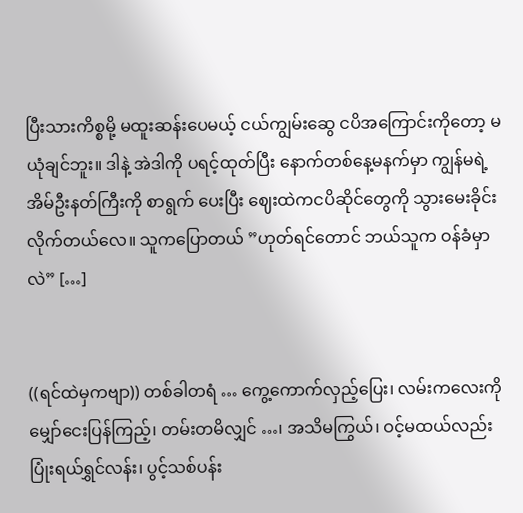ပြီးသားကိစ္စမို့ မထူးဆန်းပေမယ့် ငယ်ကျွမ်းဆွေ ငပိအကြောင်းကိုတော့ မယုံချင်ဘူး။ ဒါနဲ့ အဲဒါကို ပရင့်ထုတ်ပြီး နောက်တစ်နေ့မနက်မှာ ကျွန်မရဲ့အိမ်ဦးနတ်ကြီးကို စာရွက် ပေးပြီး ဈေးထဲကငပိဆိုင်တွေကို သွားမေးခိုင်းလိုက်တယ်လေ။ သူကပြောတယ် ”ဟုတ်ရင်တောင် ဘယ်သူက ဝန်ခံမှာလဲ” […]


((ရင်ထဲမှကဗျာ)) တစ်ခါတရံ … ကွေ့ကောက်လှည့်ပြေး၊ လမ်းကလေးကို မျှော်ငေးပြန်ကြည့်၊ တမ်းတမိလျှင် …၊ အသိမကြွယ်၊ ဝင့်မထယ်လည်း ပြုံးရယ်ရွှင်လန်း၊ ပွင့်သစ်ပန်း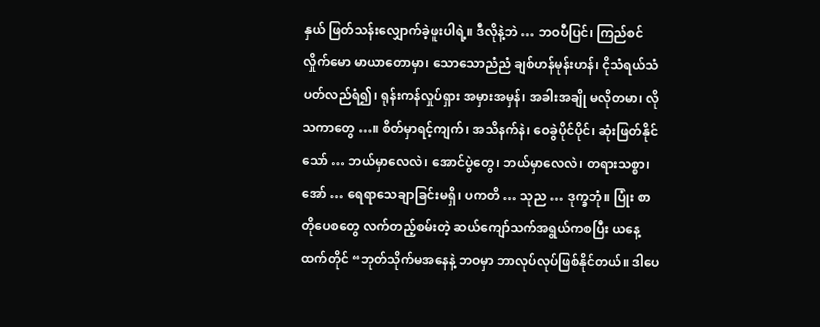နှယ် ဖြတ်သန်းလျှောက်ခဲ့ဖူးပါရဲ့။ ဒီလိုနဲ့ဘဲ … ဘဝပီပြင်၊ ကြည်စင်လှိုက်မော မာယာတောမှာ၊ သောသောညံညံ ချစ်ဟန်မုန်းဟန်၊ ငိုသံရယ်သံ ပတ်လည်ရံ၍၊ ရုန်းကန်လှုပ်ရှား အမှားအမှန်၊ အခါးအချို မလိုတမာ၊ လိုသကာတွေ …။ စိတ်မှာရင့်ကျက်၊ အသိနက်နဲ၊ ဝေခွဲပိုင်ပိုင်၊ ဆုံးဖြတ်နိုင်သော် … ဘယ်မှာလေလဲ၊ အောင်ပွဲတွေ၊ ဘယ်မှာလေလဲ၊ တရားသစ္စာ၊ အော် … ရေရာသေချာခြင်းမရှိ၊ ပကတိ … သုည … ဒုက္ခဘုံ။ ပြုံး စာတိုပေစတွေ လက်တည့်စမ်းတဲ့ ဆယ်ကျော်သက်အရွယ်ကစပြီး ယနေ့ထက်တိုင် “ဘုတ်သိုက်မအနေနဲ့ ဘဝမှာ ဘာလုပ်လုပ်ဖြစ်နိုင်တယ်။ ဒါပေ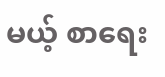မယ့် စာရေး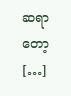ဆရာတော့ […]